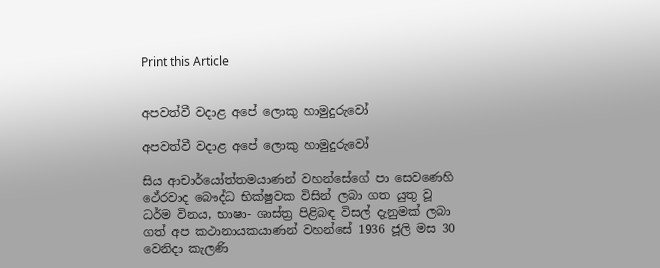Print this Article


අපවත්වී වදාළ අපේ ලොකු හාමුදුරුවෝ

අපවත්වී වදාළ අපේ ලොකු හාමුදුරුවෝ

සිය ආචාර්යෝත්තමයාණන් වහන්සේගේ පා සෙවණෙහි ථේරවාද බෞද්ධ භික්ෂුවක විසින් ලබා ගත යුතු වූ ධර්ම විනය, භාෂා- ශාස්ත්‍ර පිළිබඳ විසල් දැනුමක් ලබා ගත් අප කථානායකයාණන් වහන්සේ 1936 ජූලි මස 30 වෙනිදා කැලණි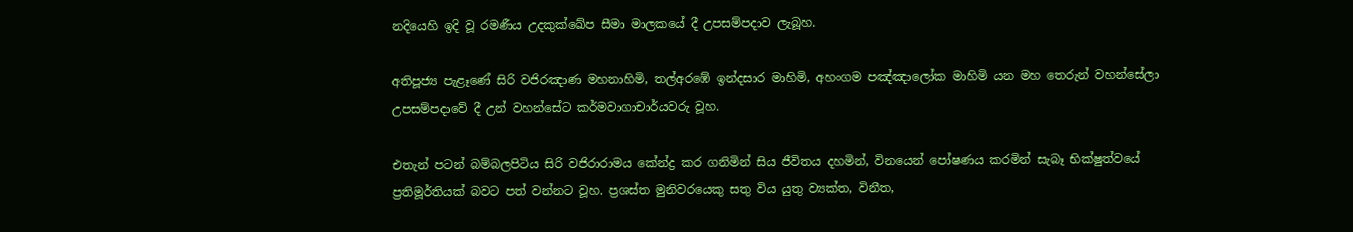නදියෙහි ඉදි වූ රමණීය උදකුක්ඛේප සීමා මාලකයේ දී උපසම්පදාව ලැබූහ.

අතිපූජ්‍ය පැළෑණේ සිරි වජිරඤාණ මහනාහිමි, තල්අරඹේ ඉන්දසාර මාහිමි, අහංගම පඤ්ඤාලෝක මාහිමි යන මහ තෙරුන් වහන්සේලා උපසම්පදාවේ දී උන් වහන්සේට කර්මවාගාචාර්යවරු වූහ.

එතැන් පටන් බම්බලපිටිය සිරි වජිරාරාමය කේන්ද්‍ර කර ගනිමින් සිය ජීවිතය දහමින්, විනයෙන් පෝෂණය කරමින් සැබෑ භික්ෂුත්වයේ ප්‍රතිමූර්තියක් බවට පත් වන්නට වූහ. ප්‍රශස්ත මුනිවරයෙකු සතු විය යුතු ව්‍යක්ත, විනීත,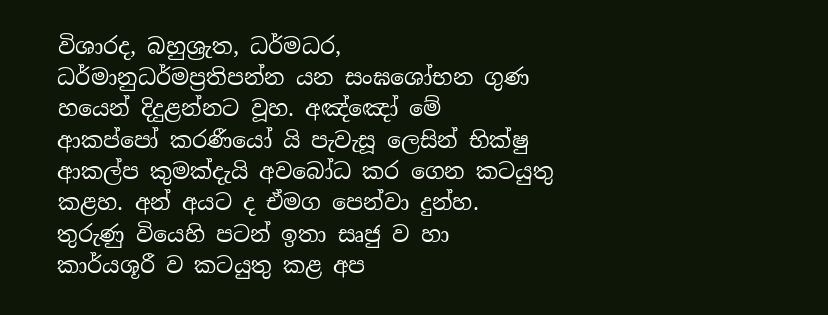විශාරද, බහුශ්‍රැත, ධර්මධර, ධර්මානුධර්මප්‍රතිපන්න යන සංඝශෝභන ගුණ හයෙන් දිදුළන්නට වූහ. අඤ්ඤෝ මේ ආකප්පෝ කරණීයෝ යි පැවැසූ ලෙසින් භික්ෂු ආකල්ප කුමක්දැයි අවබෝධ කර ගෙන කටයුතු කළහ. අන් අයට ද ඒමග පෙන්වා දුන්හ. තුරුණු වියෙහි පටන් ඉතා සෘජු ව හා කාර්යශූරී ව කටයුතු කළ අප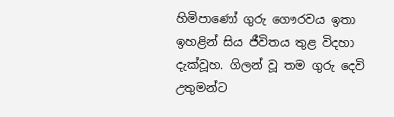හිමිපාණෝ ගුරු ගෞරවය ඉතා ඉහළින් සිය ජීවිතය තුළ විදහා දැක්වූහ. ගිලන් වූ තම ගුරු ‍දෙවි උතුමන්ට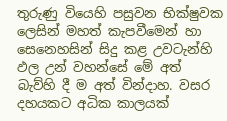තුරුණු වියෙහි පසුවන භික්ෂුවක ලෙසින් මහත් කැපවීමෙන් හා සෙනෙහසින් සිදු කළ උවටැන්හි ඵල උන් වහන්සේ මේ අත් බැව්හි දී ම අත් වින්දාහ. වසර දහයකට අධික කාලයක්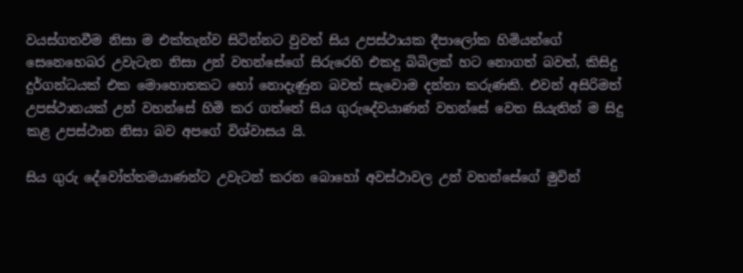වයස්ගතවීම නිසා ම එක්තැන්ව සිටින්නට වුවත් සිය උපස්ථායක දීපාලෝක හිමියන්ගේ සෙනෙහෙබර උවැටැන නිසා උන් වහන්සේගේ සිරුරෙහි එකදු බිබිලක් හට නොගත් බවත්, කිසිදු දුර්ගන්ධයක් එක මොහොතකට හෝ නොදැණුන බවත් සැවොම දන්නා කරුණකි. එවන් අසිරිමත් උපස්ථානයක් උන් වහන්සේ හිමි කර ගත්තේ සිය ගුරුදේවයාණන් වහන්සේ වෙත සියැතින් ම සිදු කළ උපස්ථාන නිසා බව අපගේ විශ්වාසය යි.

සිය ගුරු දේවෝත්තමයාණන්ට උවැටන් කරන බොහෝ අවස්ථාවල උන් වහන්සේගේ මුවින්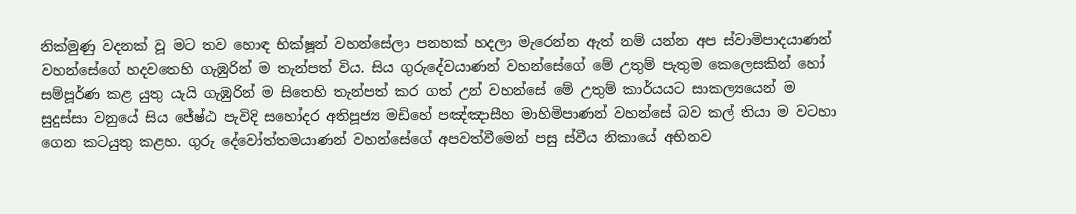නික්මුණු වදනක් වූ මට තව හොඳ භික්ෂූන් වහන්සේලා පනහක් හදලා මැරෙන්න ඇත් නම් යන්න අප ස්වාමිපාදයාණන් වහන්සේගේ හදවතෙහි ගැඹුරින් ම තැන්පත් විය. සිය ගුරුදේවයාණන් වහන්සේගේ මේ උතුම් පැතුම කෙලෙසකින් හෝ සම්පූර්ණ කළ යුතු යැයි ගැඹුරින් ම සිතෙහි තැන්පත් කර ගත් උන් වහන්සේ මේ උතුම් කාර්යයට සාකල්‍යයෙන් ම සුදුස්සා වනුයේ සිය ජේෂ්ඨ පැවිදි සහෝදර අතිපූජ්‍ය මඩිහේ පඤ්ඤාසීහ මාහිමිපාණන් වහන්සේ බව කල් තියා ම වටහා ගෙන කටයුතු කළහ. ගුරු දේවෝත්තමයාණන් වහන්සේගේ අපවත්වීමෙන් පසු ස්වීය නිකායේ අභිනව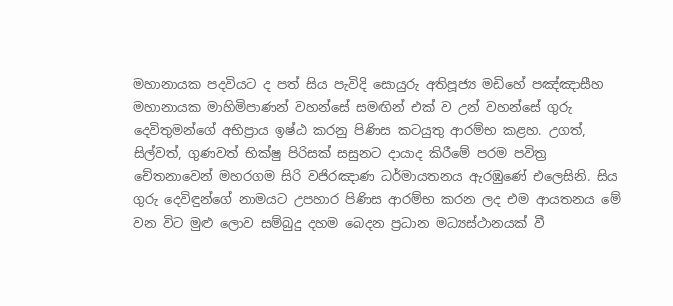මහානායක පදවියට ද පත් සිය පැවිදි සොයුරු අතිපූජ්‍ය මඩිහේ පඤ්ඤාසීහ මහානායක මාහිමිපාණන් වහන්සේ සමඟින් එක් ව උන් වහන්සේ ගුරු දෙවිතුමන්ගේ අභිප්‍රා‍ය ඉෂ්ඨ කරනු පිණිස කටයුතු ආරම්භ කළහ. උගත්, සිල්වත්, ගුණවත් භික්ෂු පිරිසක් සසුනට දායාද කිරීමේ පරම පවිත්‍ර චේතනාවෙන් මහරගම සිරි වජිරඤාණ ධර්මායතනය ඇරඹුණේ එලෙසිනි. සිය ගුරු දෙවිඳුන්ගේ නාමයට උපහාර පිණිස ආරම්භ කරන ලද එම ආයතනය මේ වන විට මුළු ලොව සම්බුදු දහම බෙදන ප්‍රධාන මධ්‍යස්ථානයක් වී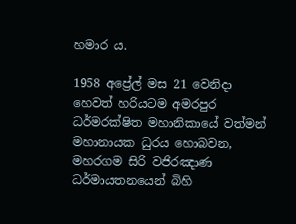හමාර ය.

1958 අප්‍රේල් මස 21 වෙනිදා හෙවත් හරියටම අමරපුර ධර්මරක්ෂිත මහානිකායේ වත්මන් මහානායක ධුරය හොබවන, මහරගම සිරි වජිරඤාණ ධර්මායතනයෙන් බිහි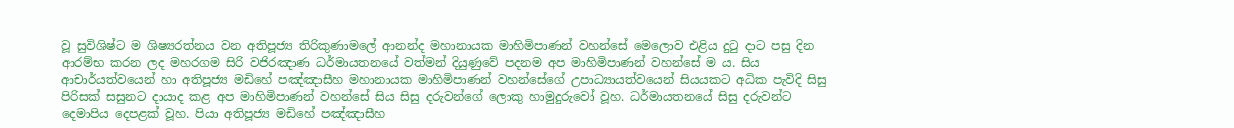වූ සුවිශිෂ්ට ම ශිෂ්‍යරත්නය වන අතිපූජ්‍ය තිරිකුණාමලේ ආනන්ද මහානායක මාහිමිපාණන් වහන්සේ මෙලොව එළිය දුටු දාට පසු දින ආරම්භ කරන ලද මහරගම සිරි වජිරඤාණ ධර්මායතනයේ වත්මන් දියුණුවේ පදනම අප මාහිමිපාණන් වහන්සේ ම ය. සිය ආචාර්යත්වයෙන් හා අතිපූජ්‍ය මඩිහේ පඤ්ඤාසීහ මහානායක මාහිමිපාණන් වහන්සේගේ උපාධ්‍යායත්වයෙන් සියයකට අධික පැවිදි සිසු පිරිසක් සසුනට දායාද කළ අප මාහිමිපාණන් වහන්සේ සිය සිසු දරුවන්ගේ ලොකු හාමුදුරුවෝ වූහ. ධර්මායතනයේ සිසු දරුවන්ට දෙමාපිය දෙපළක් වූහ. පියා අතිපූජ්‍ය මඩිහේ පඤ්ඤාසීහ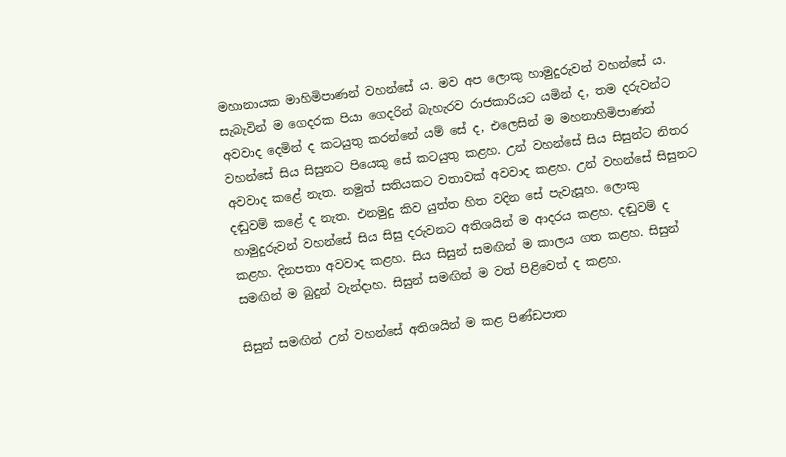මහානායක මාහිමිපාණන් වහන්සේ ය. මව අප ලොකු හාමුදුරුවන් වහන්සේ ය. සැබැවින් ම ගෙදරක පියා ගෙදරින් බැහැරව රාජකාරියට යමින් ද, තම දරුවන්ට අවවාද දෙමින් ද කටයුතු කරන්නේ යම් සේ ද, එලෙසින් ම මහනාහිමිපාණන් වහන්සේ සිය සිසුනට පියෙකු සේ කටයුතු කළහ. උන් වහන්සේ සිය සිසුන්ට නිතර අවවාද කළේ නැත. නමුත් සතියකට වතාවක් අවවාද කළහ. උන් වහන්සේ සිසුනට දඬුවම් කළේ ද නැත. එනමුදු කිව යුත්ත හිත වදින සේ පැවැසූහ. ලොකු හාමුදුරුවන් වහන්සේ සිය සිසු දරුවනට අතිශයින් ම ආදරය කළහ. දඬුවම් ද කළහ. දිනපතා අවවාද කළහ. සිය සිසුන් සමඟින් ම කාලය ගත කළහ. සිසුන් සමඟින් ම බුදුන් වැන්දාහ. සිසුන් සමඟින් ම වත් පිළිවෙත් ද කළහ.

සිසුන් සමඟින් උන් වහන්සේ අතිශයින් ම කළ පිණ්ඩපාත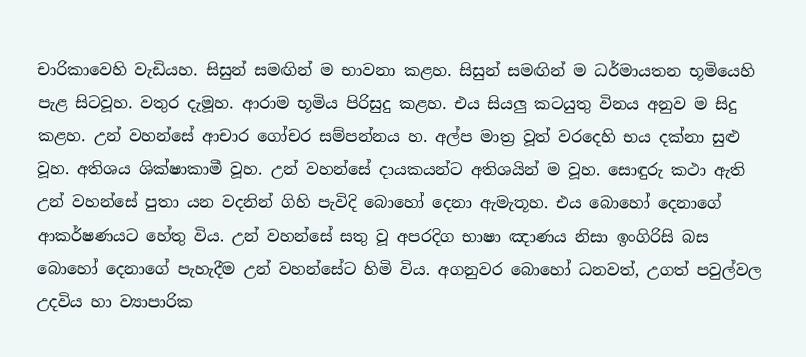චාරිකාවෙහි වැඩියහ. සිසුන් සමඟින් ම භාවනා කළහ. සිසුන් සමඟින් ම ධර්මායතන භූමියෙහි පැළ සිටවූහ. වතුර දැමූහ. ආරාම භූමිය පිරිසුදු කළහ. එය සියලු කටයුතු විනය අනුව ම සිදු කළහ. උන් වහන්සේ ආචාර ගෝචර සම්පන්නය හ. අල්ප මාත්‍ර වූත් වරදෙහි භය දක්නා සුළු වූහ. අතිශය ශික්ෂාකාමී වූහ. උන් වහන්සේ දායකයන්ට අතිශයින් ම වූහ. සොඳුරු කථා ඇති උන් වහන්සේ පුතා යන වදනින් ගිහි පැවිදි බොහෝ දෙනා ඇමැතූහ. එය බොහෝ දෙනාගේ ආකර්ෂණයට හේතු විය. උන් වහන්සේ සතු වූ අපරදිග භාෂා ඤාණය නිසා ඉංගිරිසි බස බොහෝ දෙනාගේ පැහැදීම උන් වහන්සේට හිමි විය. අගනුවර බොහෝ ධනවත්, උගත් පවුල්වල උදවිය හා ව්‍යාපාරික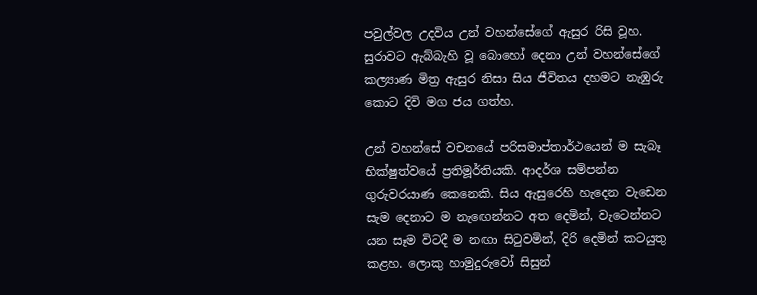පවුල්වල උදවිය උන් වහන්සේගේ ඇසුර රිසි වූහ. සුරාවට ඇබ්බැහි වූ බොහෝ දෙනා උන් වහන්සේගේ කල්‍යාණ මිත්‍ර ඇසුර නිසා සිය ජීවිතය දහමට නැඹුරු කොට දිවි මග ජය ගත්හ.

උන් වහන්සේ වචනයේ පරිසමාප්තාර්ථයෙන් ම සැබෑ භික්ෂුත්වයේ ප්‍රතිමූර්තියකි. ආදර්ශ සම්පන්න ගුරුවරයාණ කෙනෙකි. සිය ඇසුරෙහි හැදෙන වැඩෙන සැම දෙනාට ම නැ‍ඟෙන්නට අත දෙමින්, වැටෙන්නට යන සෑම විටදී ම නඟා සිටුවමින්, දිරි දෙමින් කටයුතු කළහ. ලොකු හාමුදුරුවෝ සිසුන්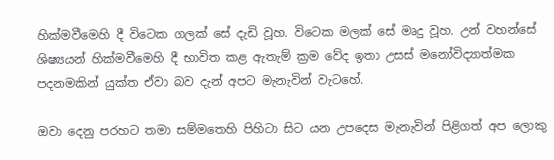හික්මවීමෙහි දී විටෙක ගලක් සේ දැඩි වූහ. විටෙක මලක් සේ මෘදු වූහ. උන් වහන්සේ ශිෂ්‍යයන් හික්මවීමෙහි දී භාවිත කළ ඇතැම් ක්‍රම වේද ඉතා උසස් මනෝවිද්‍යාත්මක පදනමකින් යුක්ත ඒවා බව දැන් අපට මැනැවින් වැටහේ.

ඔවා දෙනු පරහට තමා සම්මතෙහි පිහිටා සිට යන උපදෙස මැනැවින් පිළිගත් අප ලොකු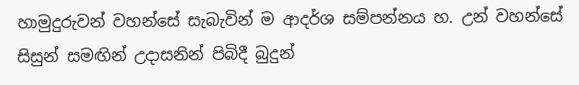හාමුදුරුවන් වහන්සේ සැබැවින් ම ආදර්ශ සම්පන්නය හ. උන් වහන්සේ සිසුන් සමඟින් උදාසනින් පිබිදී බුදුන්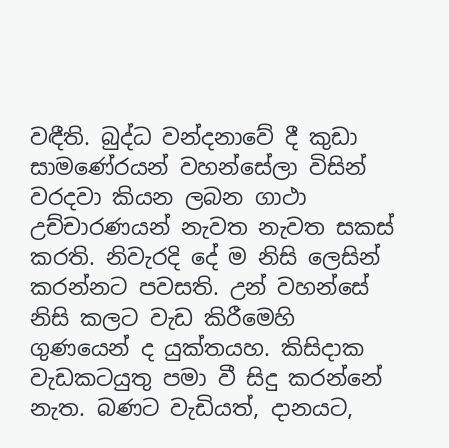වඳීති. බුද්ධ වන්දනාවේ දී කුඩා සාමණේරයන් වහන්සේලා විසින් වරදවා කියන ලබන ගාථා උච්චාරණයන් නැවත නැවත සකස් කරති. නිවැරදි දේ ම නිසි ලෙසින් කරන්නට පවසති. උන් වහන්සේ නිසි කලට වැඩ කිරීමෙහි ගුණයෙන් ද යුක්තයහ. කිසිදාක වැඩකටයුතු පමා වී සිදු කරන්නේ නැත. බණට වැඩියත්, දානයට,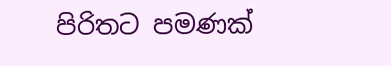පිරිතට පමණක්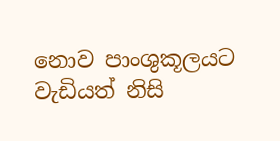නොව පාංශුකූලයට වැඩියත් නිසි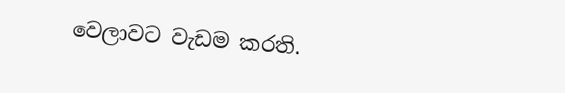වෙලාවට වැඩම කරති.